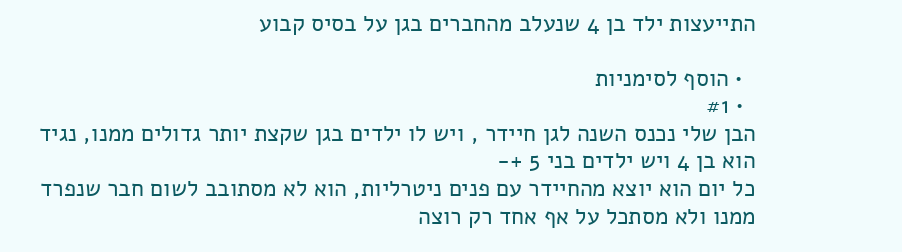התייעצות ילד בן 4 שנעלב מהחברים בגן על בסיס קבוע

  • הוסף לסימניות
  • #1
הבן שלי נכנס השנה לגן חיידר , ויש לו ילדים בגן שקצת יותר גדולים ממנו, נגיד הוא בן 4 ויש ילדים בני 5 +-
כל יום הוא יוצא מהחיידר עם פנים ניטרליות, הוא לא מסתובב לשום חבר שנפרד ממנו ולא מסתכל על אף אחד רק רוצה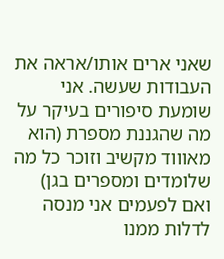שאני ארים אותו/אראה את העבודות שעשה. אני שומעת סיפורים בעיקר על מה שהגננת מספרת (הוא מאוווד מקשיב וזוכר כל מה שלומדים ומספרים בגן)
ואם לפעמים אני מנסה לדלות ממנו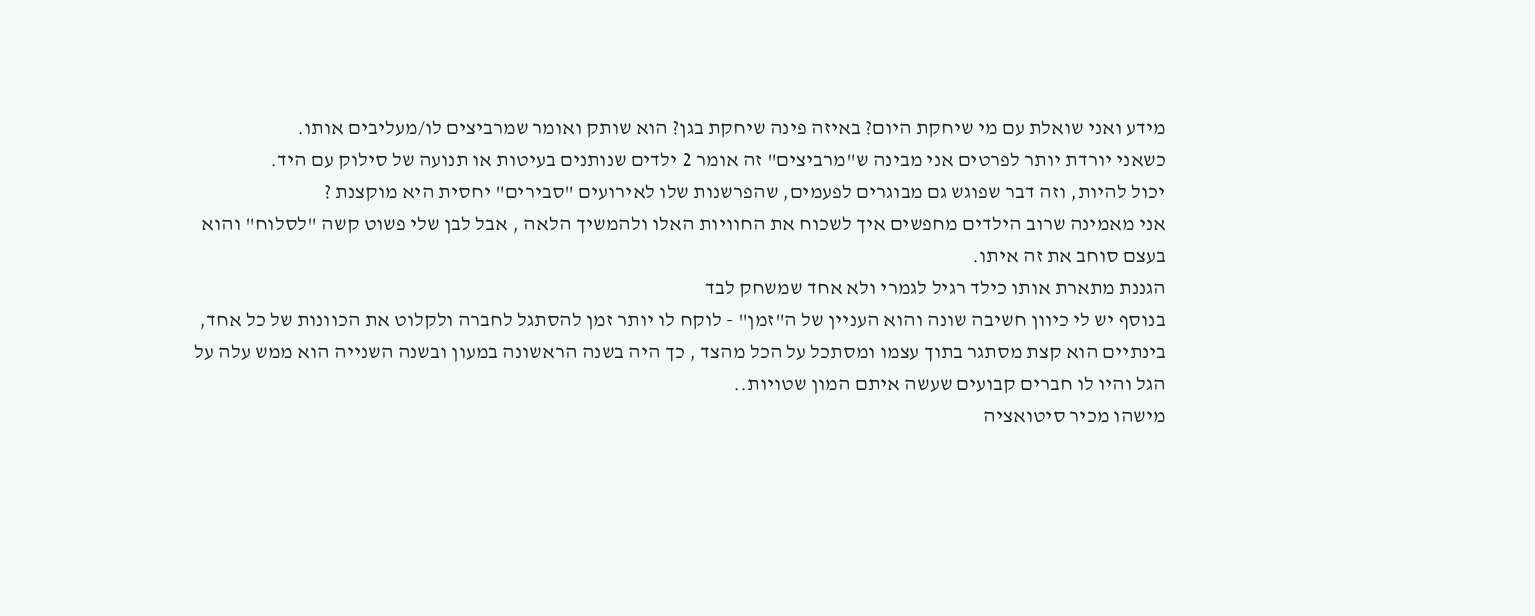מידע ואני שואלת עם מי שיחקת היום? באיזה פינה שיחקת בגן? הוא שותק ואומר שמרביצים לו/מעליבים אותו.
כשאני יורדת יותר לפרטים אני מבינה ש"מרביצים" זה אומר 2 ילדים שנותנים בעיטות או תנועה של סילוק עם היד.
יכול להיות, וזה דבר שפוגש גם מבוגרים לפעמים, שהפרשנות שלו לאירועים "סבירים" יחסית היא מוקצנת ?
אני מאמינה שרוב הילדים מחפשים איך לשכוח את החוויות האלו ולהמשיך הלאה , אבל לבן שלי פשוט קשה "לסלוח" והוא בעצם סוחב את זה איתו.
הגננת מתארת אותו כילד רגיל לגמרי ולא אחד שמשחק לבד
בנוסף יש לי כיוון חשיבה שונה והוא העניין של ה"זמן" - לוקח לו יותר זמן להסתגל לחברה ולקלוט את הכוונות של כל אחד, בינתיים הוא קצת מסתגר בתוך עצמו ומסתכל על הכל מהצד , כך היה בשנה הראשונה במעון ובשנה השנייה הוא ממש עלה על הגל והיו לו חברים קבועים שעשה איתם המון שטויות..
מישהו מכיר סיטואציה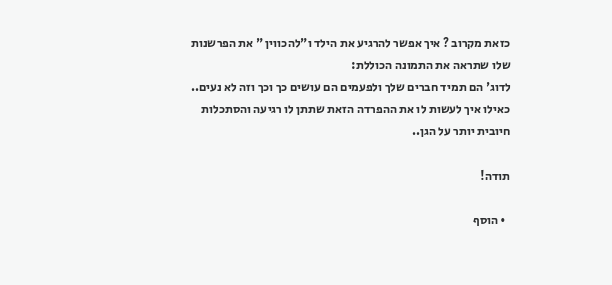כזאת מקרוב ? איך אפשר להרגיע את הילד ו"להכווין " את הפרשנות שלו שתראה את התמונה הכוללת:
לדוג' הם תמיד חברים שלך ולפעמים הם עושים כך וכך וזה לא נעים..
כאילו איך לעשות לו את ההפרדה הזאת שתתן לו רגיעה והסתכלות חיובית יותר על הגן..

תודה!

  • הוסף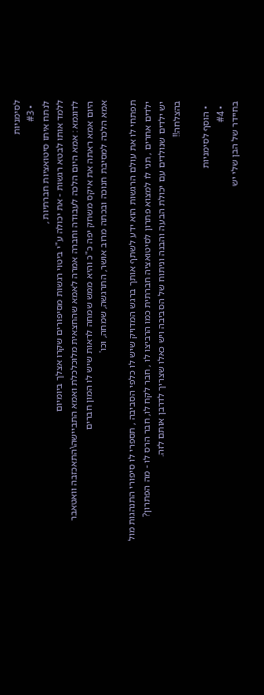לסימניות
  • #3
לנתח איתו סיטואציות חברתיות ,
ללמד אותו לבטא רגשות - את יכולה ע"י ביטוי רגשות מסיפורים שקרו אצלך ביומיום
לדוגמא : אמא היום הלכה לעבודה וחברה אמרה לאמא שהחצאית מלוכלכלת ואמא התביישה\התאכזבה וואטאבר
היום אמא ראתה את איקס משחק יפה כ"כ והיא ממש שמחה לראות שיש לו המון חברים
אמא הלכה למסיבת חנוכה ובכתה מרוב אושר, התרגשה, שמחה, וכו'

תפתחי לו את עולם הרגשות הוא ידע לשתף אותך ברגש המדויק שיש לו כלפי הסביבה , תספרי לו סיפורי התנהגות מול ילדים אחרים , תני לו למצוא פתרון לסיטואציה חברתית כמו הרביצו לו , חבר לקח לו, חבר הרס לו - מה הפתרון?
יש ילדים שנולדים עם יכולת הבעה והבנה וניתוח של הסביבה ויש כאלו שצריך לדרבן אותם לזה.
בהצלחה!!

  • הוסף לסימניות
  • #4
בחיידר של הבן שלי יש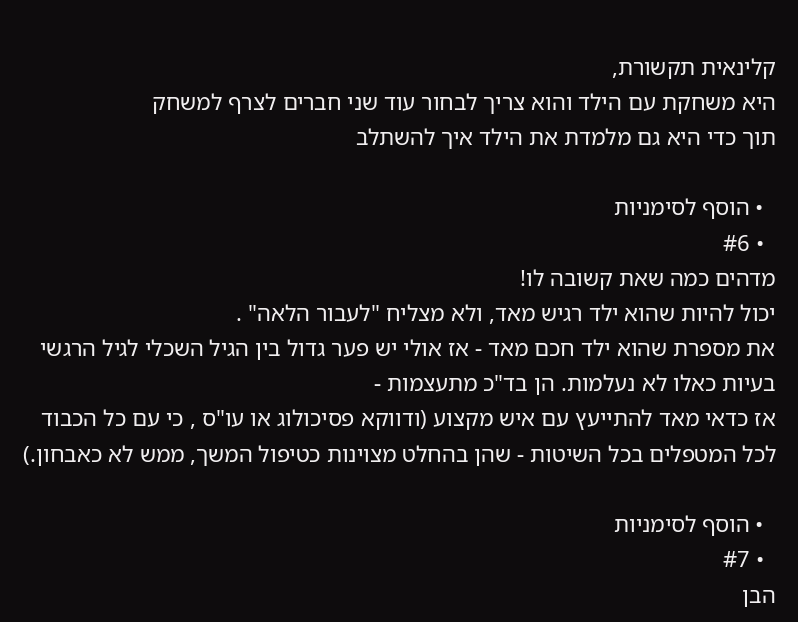קלינאית תקשורת,
היא משחקת עם הילד והוא צריך לבחור עוד שני חברים לצרף למשחק
תוך כדי היא גם מלמדת את הילד איך להשתלב

  • הוסף לסימניות
  • #6
מדהים כמה שאת קשובה לו!
יכול להיות שהוא ילד רגיש מאד, ולא מצליח "לעבור הלאה" .
את מספרת שהוא ילד חכם מאד - אז אולי יש פער גדול בין הגיל השכלי לגיל הרגשי
בעיות כאלו לא נעלמות. הן בד"כ מתעצמות -
אז כדאי מאד להתייעץ עם איש מקצוע (ודווקא פסיכולוג או עו"ס , כי עם כל הכבוד לכל המטפלים בכל השיטות - שהן בהחלט מצוינות כטיפול המשך, ממש לא כאבחון.)

  • הוסף לסימניות
  • #7
הבן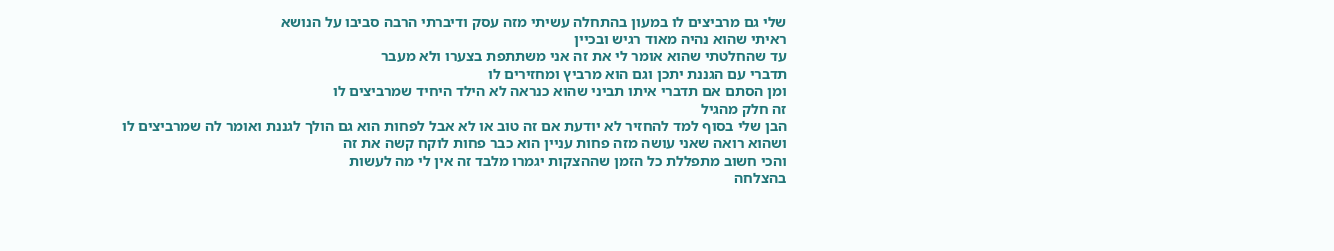שלי גם מרביצים לו במעון בהתחלה עשיתי מזה עסק ודיברתי הרבה סביבו על הנושא
ראיתי שהוא נהיה מאוד רגיש ובכיין
עד שהחלטתי שהוא אומר לי את זה אני משתתפת בצערו ולא מעבר
תדברי עם הגננת יתכן וגם הוא מרביץ ומחזירים לו
ומן הסתם אם תדברי איתו תביני שהוא כנראה לא הילד היחיד שמרביצים לו
זה חלק מהגיל
הבן שלי בסוף למד להחזיר לא יודעת אם זה טוב או לא אבל לפחות הוא גם הולך לגננת ואומר לה שמרביצים לו
ושהוא רואה שאני עושה מזה פחות עניין הוא כבר פחות לוקח קשה את זה
והכי חשוב מתפללת כל הזמן שההצקות יגמרו מלבד זה אין לי מה לעשות
בהצלחה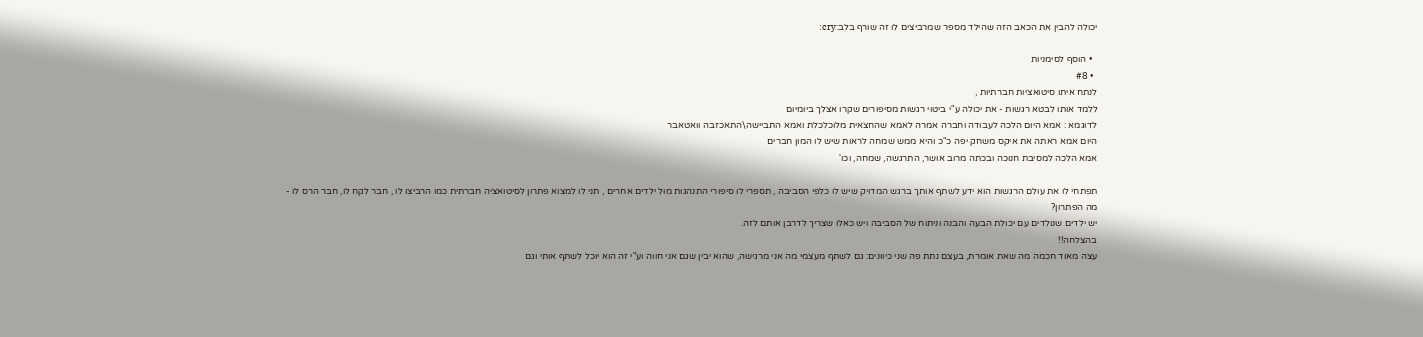יכולה להבין את הכאב הזה שהילד מספר שמרביצים לו זה שורף בלב:cry:

  • הוסף לסימניות
  • #8
לנתח איתו סיטואציות חברתיות ,
ללמד אותו לבטא רגשות - את יכולה ע"י ביטוי רגשות מסיפורים שקרו אצלך ביומיום
לדוגמא : אמא היום הלכה לעבודה וחברה אמרה לאמא שהחצאית מלוכלכלת ואמא התביישה\התאכזבה וואטאבר
היום אמא ראתה את איקס משחק יפה כ"כ והיא ממש שמחה לראות שיש לו המון חברים
אמא הלכה למסיבת חנוכה ובכתה מרוב אושר, התרגשה, שמחה, וכו'

תפתחי לו את עולם הרגשות הוא ידע לשתף אותך ברגש המדויק שיש לו כלפי הסביבה , תספרי לו סיפורי התנהגות מול ילדים אחרים , תני לו למצוא פתרון לסיטואציה חברתית כמו הרביצו לו , חבר לקח לו, חבר הרס לו - מה הפתרון?
יש ילדים שנולדים עם יכולת הבעה והבנה וניתוח של הסביבה ויש כאלו שצריך לדרבן אותם לזה.
בהצלחה!!
עצה מאוד חכמה מה שאת אומרת, בעצם נתת פה שני כיוונים: גם לשתף מעצמי מה אני מרגישה, שהוא יבין שגם אני חווה וע"י זה הוא יוכל לשתף אותי וגם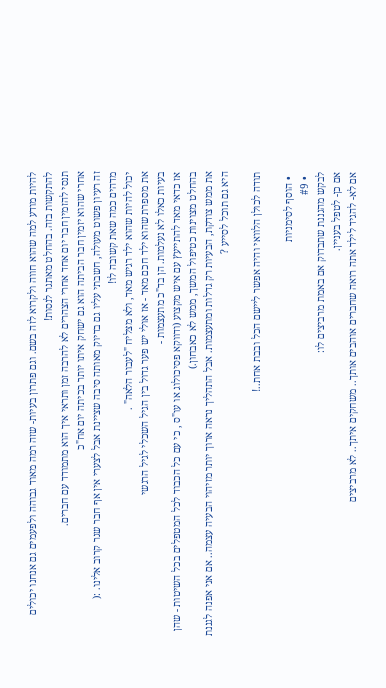להיות מודע למה שהוא חווה ולקרוא לזה בשם. וגם פתרון בעיות- שזה רמה מאוד גבוהה ולפעמים גם אנחנו יכולים להתקשות בזה. בהחלט מאתגר לנסות!
תנסי להזמין חבר יום אחד אחרי הצהרים לא להרבה זמן ותראי איך הוא מתמודד עם חברים.
אחרי שהוא יזמין חבר הביתה הוא גם ישחק איתו יותר בכיתה יום אח"כ
זה רעיון פשוט מעולה, חשבתי עליו גם בדיוק מאותה סיבה שציינת אבל לצערי אין אף חבר שגר קרוב אלינו. :(
מדהים כמה שאת קשובה לו!
יכול להיות שהוא ילד רגיש מאד, ולא מצליח "לעבור הלאה" .
את מספרת שהוא ילד חכם מאד - אז אולי יש פער גדול בין הגיל השכלי לגיל הרגשי
בעיות כאלו לא נעלמות. הן בד"כ מתעצמות -
אז כדאי מאד להתייעץ עם איש מקצוע (ודווקא פסיכולוג או עו"ס , כי עם כל הכבוד לכל המטפלים בכל השיטות - שהן בהחלט מצוינות כטיפול המשך, ממש לא כאבחון.)
את ממש צודקת, הבעיות רק גדלות ומתעצמות. אבל התהליך נראה ארוך יותר מזיהוי הבעיה עצמה.. אם אני אפנה לגננת היא גם תוכל לסייע ?

תודה לכולן הלוואי והיה אפשר ליישם הכל ובבת אחת..!

  • הוסף לסימניות
  • #9
לבקש מהגננת שתבדוק אם באמת מרביצים לו:
אם כן- לטפל בעניין.
אם לא- להגיד לילד אתה רואה שחברים אוהבים אותך.. משחקים איתך.. לא מרביצים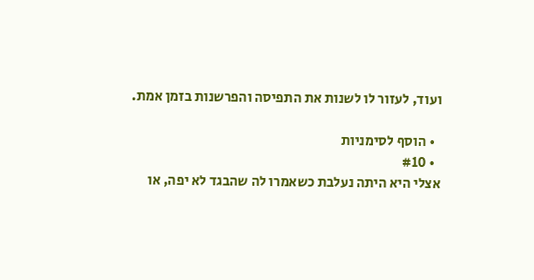ועוד, לעזור לו לשנות את התפיסה והפרשנות בזמן אמת.

  • הוסף לסימניות
  • #10
אצלי היא היתה נעלבת כשאמרו לה שהבגד לא יפה, או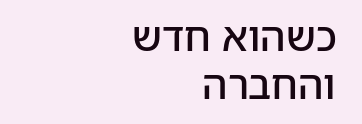כשהוא חדש והחברה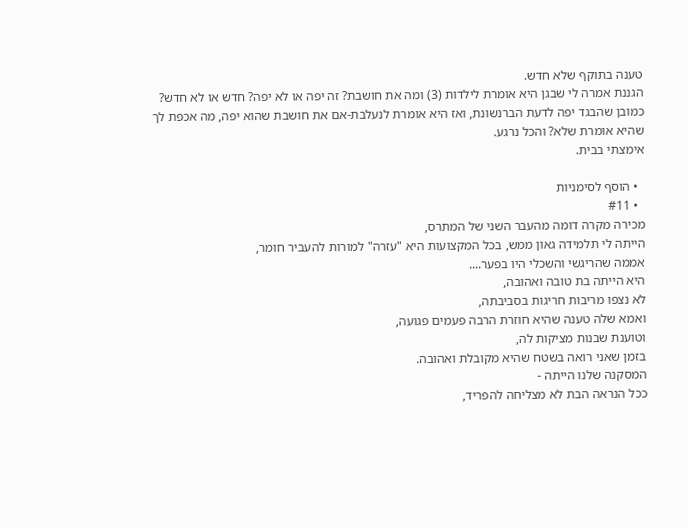טענה בתוקף שלא חדש.
הגננת אמרה לי שבגן היא אומרת לילדות (3) ומה את חושבת? זה יפה או לא יפה? חדש או לא חדש?
כמובן שהבגד יפה לדעת הברנשונת, ואז היא אומרת לנעלבת-אם את חושבת שהוא יפה, מה אכפת לך
שהיא אומרת שלא? והכל נרגע.
אימצתי בבית.

  • הוסף לסימניות
  • #11
מכירה מקרה דומה מהעבר השני של המתרס,
הייתה לי תלמידה גאון ממש, בכל המקצועות היא "עזרה" למורות להעביר חומר,
אממה שהריגשי והשכלי היו בפער....
היא הייתה בת טובה ואהובה,
לא נצפו מריבות חריגות בסביבתה,
ואמא שלה טענה שהיא חוזרת הרבה פעמים פגועה,
וטוענת שבנות מציקות לה,
בזמן שאני רואה בשטח שהיא מקובלת ואהובה.
המסקנה שלנו הייתה -
ככל הנראה הבת לא מצליחה להפריד,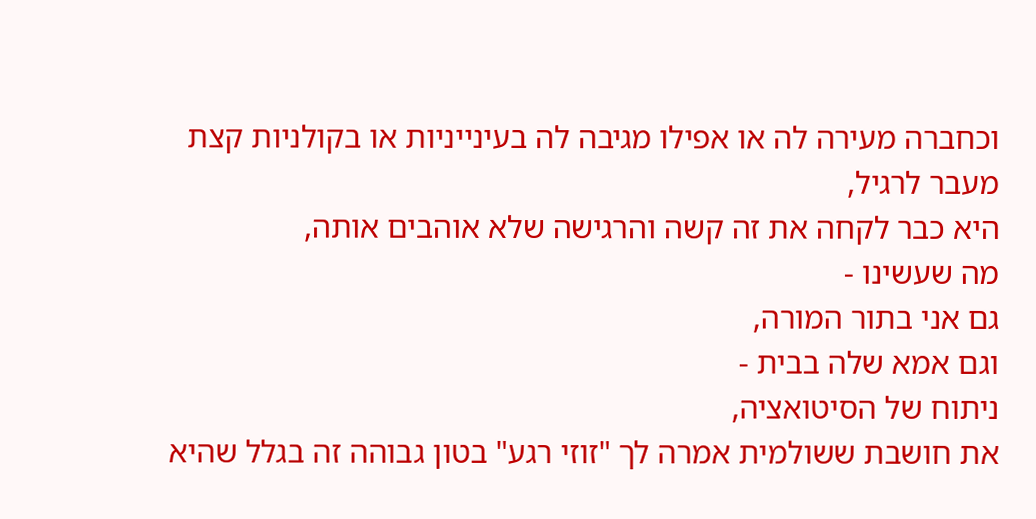וכחברה מעירה לה או אפילו מגיבה לה בעינייניות או בקולניות קצת מעבר לרגיל,
היא כבר לקחה את זה קשה והרגישה שלא אוהבים אותה,
מה שעשינו -
גם אני בתור המורה,
וגם אמא שלה בבית -
ניתוח של הסיטואציה,
את חושבת ששולמית אמרה לך "זוזי רגע" בטון גבוהה זה בגלל שהיא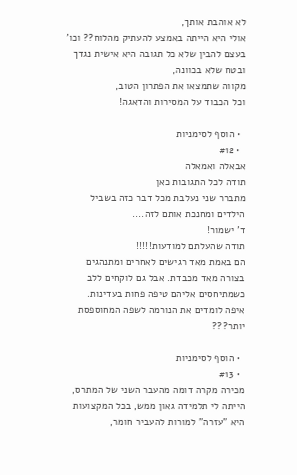לא אוהבת אותך,
אולי היא הייתה באמצע להעתיק מהלוח?? וכו'
בעצם להבין שלא כל תגובה היא אישית נגדך ובטח שלא בכוונה,
מקווה שתמצאו את הפתרון הטוב,
וכל הכבוד על המסירות והדאגה!

  • הוסף לסימניות
  • #12
אבאלה ואמאלה
תודה לכל התגובות כאן
מתברר שני נעלבת מכל דבר כזה בשביל הילדים ומחנכת אותם לזה....
ד' ישמור!
תודה שהעלתם למודעות!!!!!
הם באמת מאד רגישים לאחרים ומתנהגים בצורה מאד מכבדת. אבל גם לוקחים ללב כשמתיחסים אליהם טיפה פחות בעדינות.
איפה לומדים את הנורמה לשפה המחוספסת יותר???

  • הוסף לסימניות
  • #13
מכירה מקרה דומה מהעבר השני של המתרס,
הייתה לי תלמידה גאון ממש, בכל המקצועות היא "עזרה" למורות להעביר חומר,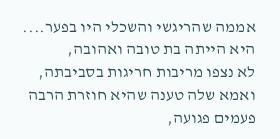אממה שהריגשי והשכלי היו בפער....
היא הייתה בת טובה ואהובה,
לא נצפו מריבות חריגות בסביבתה,
ואמא שלה טענה שהיא חוזרת הרבה פעמים פגועה,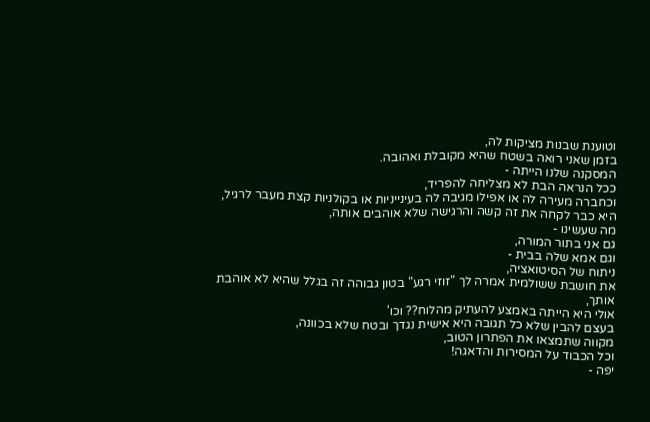וטוענת שבנות מציקות לה,
בזמן שאני רואה בשטח שהיא מקובלת ואהובה.
המסקנה שלנו הייתה -
ככל הנראה הבת לא מצליחה להפריד,
וכחברה מעירה לה או אפילו מגיבה לה בעינייניות או בקולניות קצת מעבר לרגיל,
היא כבר לקחה את זה קשה והרגישה שלא אוהבים אותה,
מה שעשינו -
גם אני בתור המורה,
וגם אמא שלה בבית -
ניתוח של הסיטואציה,
את חושבת ששולמית אמרה לך "זוזי רגע" בטון גבוהה זה בגלל שהיא לא אוהבת אותך,
אולי היא הייתה באמצע להעתיק מהלוח?? וכו'
בעצם להבין שלא כל תגובה היא אישית נגדך ובטח שלא בכוונה,
מקווה שתמצאו את הפתרון הטוב,
וכל הכבוד על המסירות והדאגה!
יפה -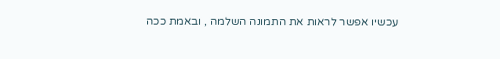עכשיו אפשר לראות את התמונה השלמה , ובאמת ככה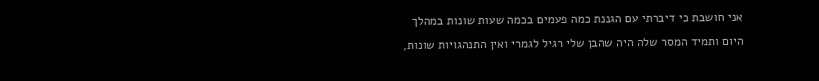אני חושבת כי דיברתי עם הגננת כמה פעמים בכמה שעות שונות במהלך היום ותמיד המסר שלה היה שהבן שלי רגיל לגמרי ואין התנהגויות שונות,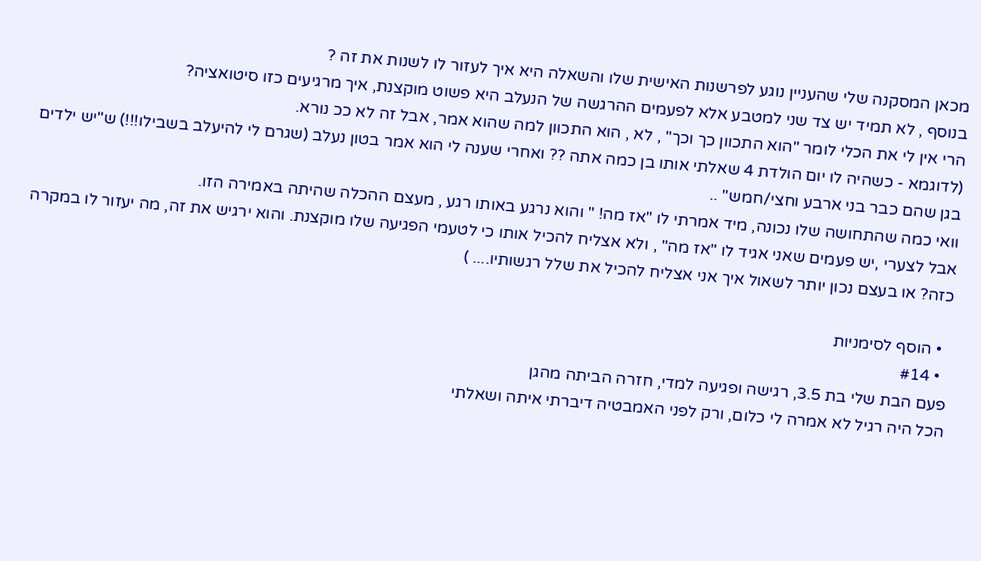מכאן המסקנה שלי שהעניין נוגע לפרשנות האישית שלו והשאלה היא איך לעזור לו לשנות את זה ?
בנוסף , לא תמיד יש צד שני למטבע אלא לפעמים ההרגשה של הנעלב היא פשוט מוקצנת, איך מרגיעים כזו סיטואציה?
הרי אין לי את הכלי לומר "הוא התכוון כך וכך" , לא , הוא התכוון למה שהוא אמר, אבל זה לא ככ נורא.
(לדוגמא - כשהיה לו יום הולדת 4 שאלתי אותו בן כמה אתה ?? ואחרי שענה לי הוא אמר בטון נעלב (שגרם לי להיעלב בשבילו!!!) ש"יש ילדים בגן שהם כבר בני ארבע וחצי/חמש" ..
וואי כמה שהתחושה שלו נכונה, מיד אמרתי לו "אז מה! " והוא נרגע באותו רגע , מעצם ההכלה שהיתה באמירה הזו.
אבל לצערי ,יש פעמים שאני אגיד לו "אז מה" , ולא אצליח להכיל אותו כי לטעמי הפגיעה שלו מוקצנת. והוא ירגיש את זה, מה יעזור לו במקרה כזה? או בעצם נכון יותר לשאול איך אני אצליח להכיל את שלל רגשותיו.... )

  • הוסף לסימניות
  • #14
פעם הבת שלי בת 3.5, רגישה ופגיעה למדי, חזרה הביתה מהגן
הכל היה רגיל לא אמרה לי כלום, ורק לפני האמבטיה דיברתי איתה ושאלתי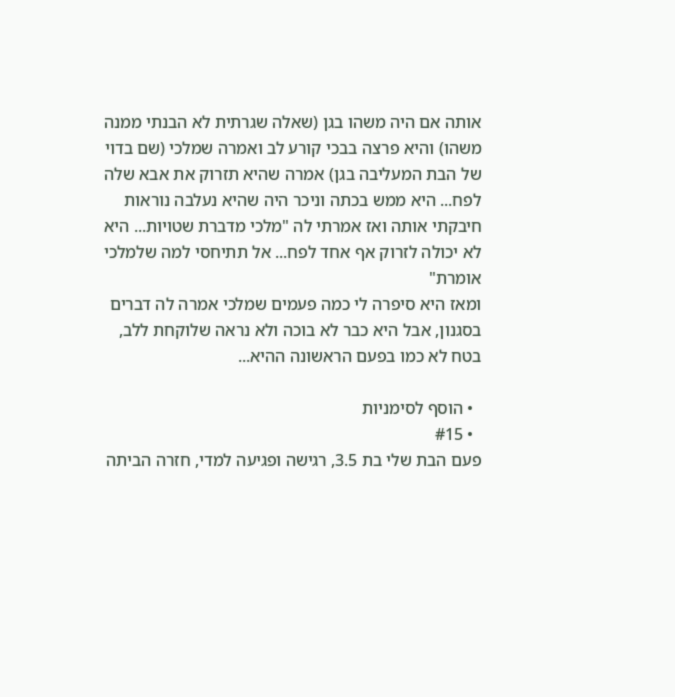אותה אם היה משהו בגן (שאלה שגרתית לא הבנתי ממנה משהו) והיא פרצה בבכי קורע לב ואמרה שמלכי (שם בדוי של הבת המעליבה בגן) אמרה שהיא תזרוק את אבא שלה לפח... היא ממש בכתה וניכר היה שהיא נעלבה נוראות
חיבקתי אותה ואז אמרתי לה "מלכי מדברת שטויות... היא לא יכולה לזרוק אף אחד לפח... אל תתיחסי למה שלמלכי אומרת"
ומאז היא סיפרה לי כמה פעמים שמלכי אמרה לה דברים בסגנון, אבל היא כבר לא בוכה ולא נראה שלוקחת ללב, בטח לא כמו בפעם הראשונה ההיא...

  • הוסף לסימניות
  • #15
פעם הבת שלי בת 3.5, רגישה ופגיעה למדי, חזרה הביתה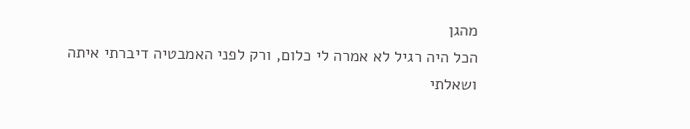מהגן
הכל היה רגיל לא אמרה לי כלום, ורק לפני האמבטיה דיברתי איתה ושאלתי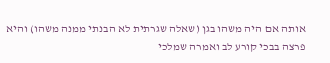אותה אם היה משהו בגן (שאלה שגרתית לא הבנתי ממנה משהו) והיא פרצה בבכי קורע לב ואמרה שמלכי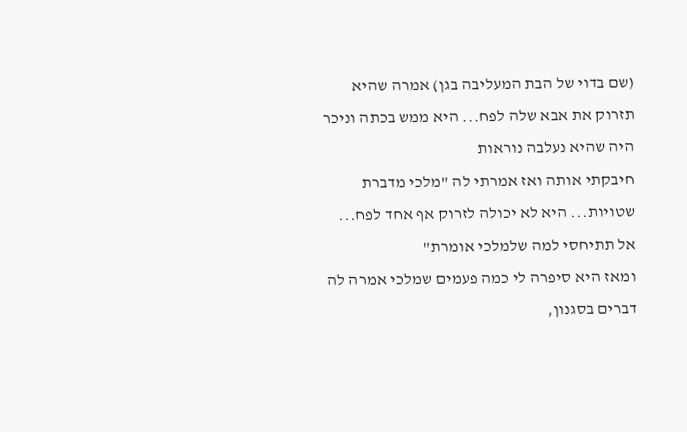(שם בדוי של הבת המעליבה בגן) אמרה שהיא תזרוק את אבא שלה לפח... היא ממש בכתה וניכר היה שהיא נעלבה נוראות
חיבקתי אותה ואז אמרתי לה "מלכי מדברת שטויות... היא לא יכולה לזרוק אף אחד לפח... אל תתיחסי למה שלמלכי אומרת"
ומאז היא סיפרה לי כמה פעמים שמלכי אמרה לה דברים בסגנון,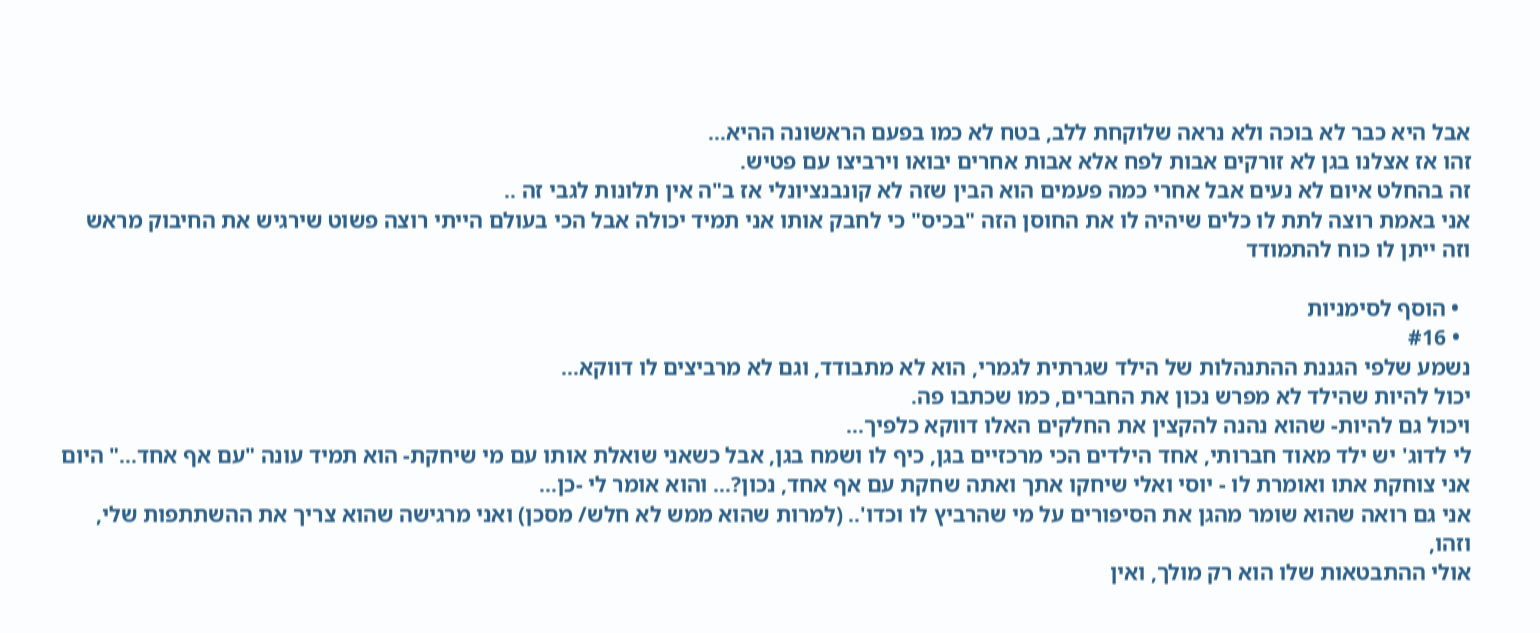אבל היא כבר לא בוכה ולא נראה שלוקחת ללב, בטח לא כמו בפעם הראשונה ההיא...
זהו אז אצלנו בגן לא זורקים אבות לפח אלא אבות אחרים יבואו וירביצו עם פטיש.
זה בהחלט איום לא נעים אבל אחרי כמה פעמים הוא הבין שזה לא קונבנציונלי אז ב"ה אין תלונות לגבי זה ..
אני באמת רוצה לתת לו כלים שיהיה לו את החוסן הזה "בכיס" כי לחבק אותו אני תמיד יכולה אבל הכי בעולם הייתי רוצה פשוט שירגיש את החיבוק מראש וזה ייתן לו כוח להתמודד

  • הוסף לסימניות
  • #16
נשמע שלפי הגננת ההתנהלות של הילד שגרתית לגמרי, הוא לא מתבודד, וגם לא מרביצים לו דווקא...
יכול להיות שהילד לא מפרש נכון את החברים, כמו שכתבו פה.
ויכול גם להיות- שהוא נהנה להקצין את החלקים האלו דווקא כלפיך...
לי לדוג' יש ילד מאוד חברותי, אחד הילדים הכי מרכזיים בגן, כיף לו ושמח בגן, אבל כשאני שואלת אותו עם מי שיחקת- הוא תמיד עונה "עם אף אחד..." היום אני צוחקת אתו ואומרת לו - יוסי ואלי שיחקו אתך ואתה שחקת עם אף אחד, נכון?... והוא אומר לי -כן...
אני גם רואה שהוא שומר מהגן את הסיפורים על מי שהרביץ לו וכדו'.. (למרות שהוא ממש לא חלש/ מסכן) ואני מרגישה שהוא צריך את ההשתתפות שלי, וזהו,
אולי ההתבטאות שלו הוא רק מולך, ואין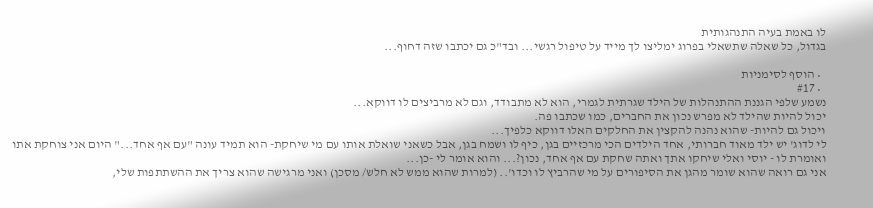לו באמת בעיה התנהגותית
בגדול, כל שאלה שתשאלי בפרוג ימליצו לך מייד על טיפול רגשי... ובד"כ גם יכתבו שזה דחוף...

  • הוסף לסימניות
  • #17
נשמע שלפי הגננת ההתנהלות של הילד שגרתית לגמרי, הוא לא מתבודד, וגם לא מרביצים לו דווקא...
יכול להיות שהילד לא מפרש נכון את החברים, כמו שכתבו פה.
ויכול גם להיות- שהוא נהנה להקצין את החלקים האלו דווקא כלפיך...
לי לדוג' יש ילד מאוד חברותי, אחד הילדים הכי מרכזיים בגן, כיף לו ושמח בגן, אבל כשאני שואלת אותו עם מי שיחקת- הוא תמיד עונה "עם אף אחד..." היום אני צוחקת אתו ואומרת לו - יוסי ואלי שיחקו אתך ואתה שחקת עם אף אחד, נכון?... והוא אומר לי -כן...
אני גם רואה שהוא שומר מהגן את הסיפורים על מי שהרביץ לו וכדו'.. (למרות שהוא ממש לא חלש/ מסכן) ואני מרגישה שהוא צריך את ההשתתפות שלי,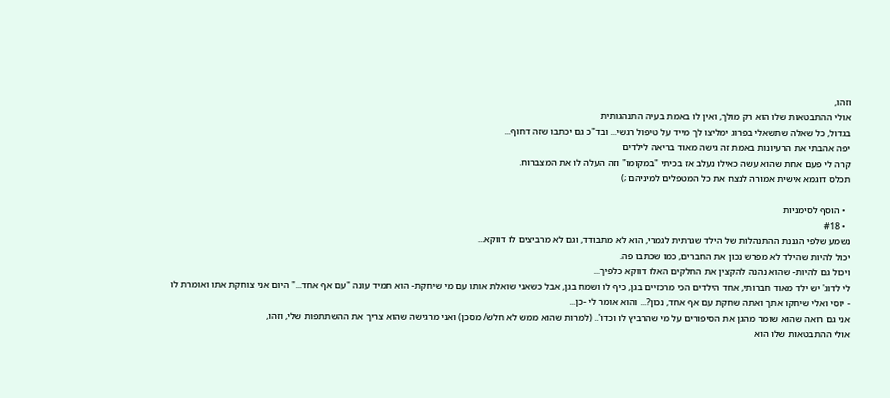וזהו,
אולי ההתבטאות שלו הוא רק מולך, ואין לו באמת בעיה התנהגותית
בגדול, כל שאלה שתשאלי בפרוג ימליצו לך מייד על טיפול רגשי... ובד"כ גם יכתבו שזה דחוף...
יפה אהבתי את הרעיונות באמת זה גישה מאוד בריאה לילדים
קרה לי פעם אחת שהוא עשה כאילו נעלב אז בכיתי "במקומו" וזה העלה לו את המצברוח.
תכלס דוגמא אישית אמורה לנצח את כל המטפלים למיניהם ;)

  • הוסף לסימניות
  • #18
נשמע שלפי הגננת ההתנהלות של הילד שגרתית לגמרי, הוא לא מתבודד, וגם לא מרביצים לו דווקא...
יכול להיות שהילד לא מפרש נכון את החברים, כמו שכתבו פה.
ויכול גם להיות- שהוא נהנה להקצין את החלקים האלו דווקא כלפיך...
לי לדוג' יש ילד מאוד חברותי, אחד הילדים הכי מרכזיים בגן, כיף לו ושמח בגן, אבל כשאני שואלת אותו עם מי שיחקת- הוא תמיד עונה "עם אף אחד..." היום אני צוחקת אתו ואומרת לו - יוסי ואלי שיחקו אתך ואתה שחקת עם אף אחד, נכון?... והוא אומר לי -כן...
אני גם רואה שהוא שומר מהגן את הסיפורים על מי שהרביץ לו וכדו'.. (למרות שהוא ממש לא חלש/ מסכן) ואני מרגישה שהוא צריך את ההשתתפות שלי, וזהו,
אולי ההתבטאות שלו הוא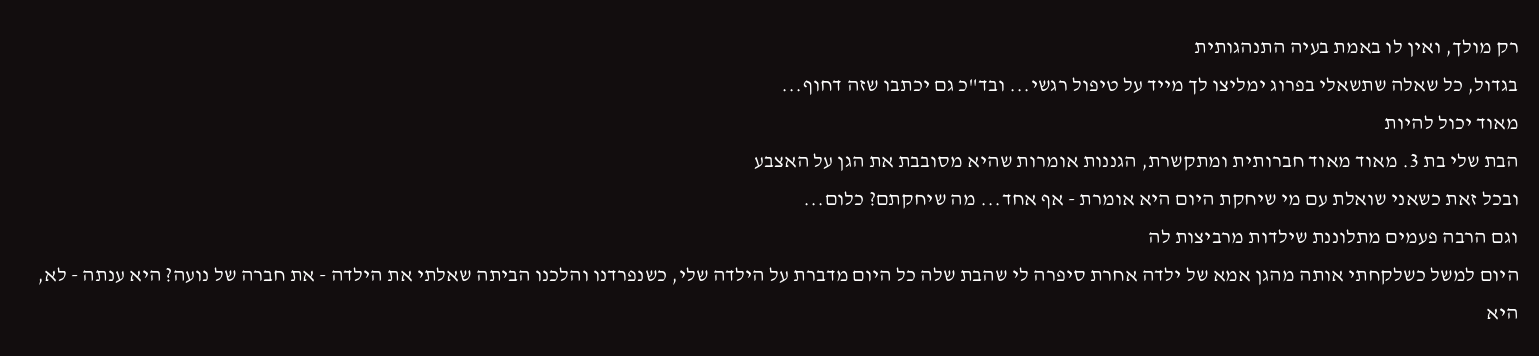רק מולך, ואין לו באמת בעיה התנהגותית
בגדול, כל שאלה שתשאלי בפרוג ימליצו לך מייד על טיפול רגשי... ובד"כ גם יכתבו שזה דחוף...
מאוד יכול להיות
הבת שלי בת 3. מאוד מאוד חברותית ומתקשרת, הגננות אומרות שהיא מסובבת את הגן על האצבע
ובכל זאת כשאני שואלת עם מי שיחקת היום היא אומרת - אף אחד... מה שיחקתם? כלום...
וגם הרבה פעמים מתלוננת שילדות מרביצות לה
היום למשל כשלקחתי אותה מהגן אמא של ילדה אחרת סיפרה לי שהבת שלה כל היום מדברת על הילדה שלי, כשנפרדנו והלכנו הביתה שאלתי את הילדה - את חברה של נועה? היא ענתה - לא, היא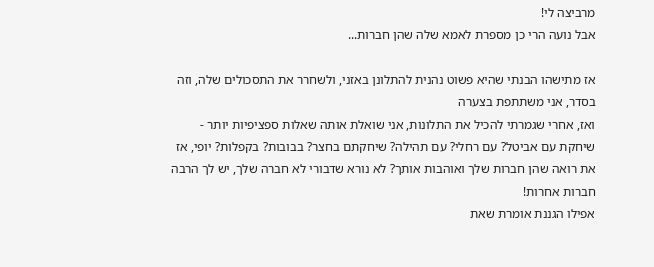מרביצה לי!
אבל נועה הרי כן מספרת לאמא שלה שהן חברות...

אז מתישהו הבנתי שהיא פשוט נהנית להתלונן באזני, ולשחרר את התסכולים שלה, וזה בסדר, אני משתתפת בצערה
ואז, אחרי שגמרתי להכיל את התלונות, אני שואלת אותה שאלות ספציפיות יותר -
שיחקת עם אביטל? עם רחלי? עם תהילה? שיחקתם בחצר? בבובות? בקפלות? יופי, אז את רואה שהן חברות שלך ואוהבות אותך? לא נורא שדבורי לא חברה שלך, יש לך הרבה חברות אחרות!
אפילו הגננת אומרת שאת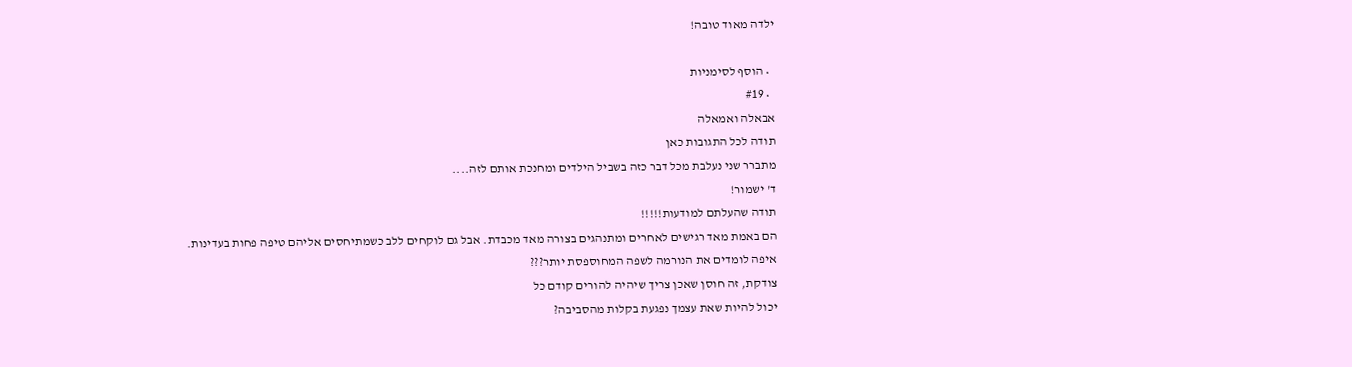ילדה מאוד טובה!

  • הוסף לסימניות
  • #19
אבאלה ואמאלה
תודה לכל התגובות כאן
מתברר שני נעלבת מכל דבר כזה בשביל הילדים ומחנכת אותם לזה....
ד' ישמור!
תודה שהעלתם למודעות!!!!!
הם באמת מאד רגישים לאחרים ומתנהגים בצורה מאד מכבדת. אבל גם לוקחים ללב כשמתיחסים אליהם טיפה פחות בעדינות.
איפה לומדים את הנורמה לשפה המחוספסת יותר???
צודקת, זה חוסן שאכן צריך שיהיה להורים קודם כל
יכול להיות שאת עצמך נפגעת בקלות מהסביבה?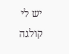יש לי קולגה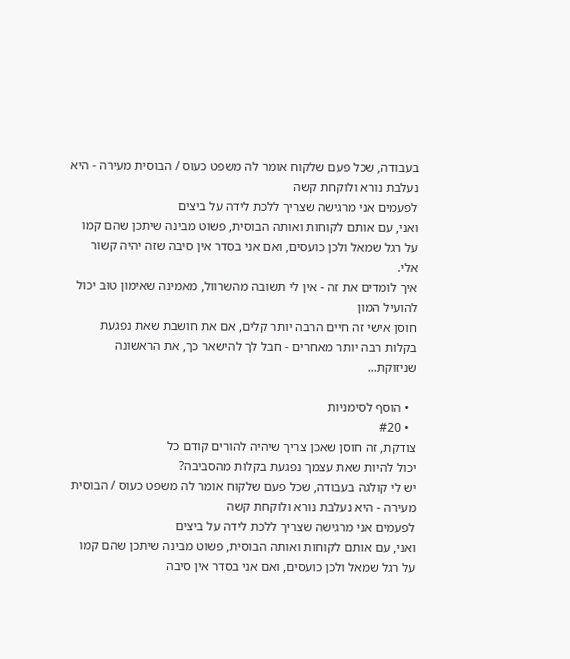בעבודה, שכל פעם שלקוח אומר לה משפט כעוס / הבוסית מעירה - היא נעלבת נורא ולוקחת קשה
לפעמים אני מרגישה שצריך ללכת לידה על ביצים
ואני, עם אותם לקוחות ואותה הבוסית, פשוט מבינה שיתכן שהם קמו על רגל שמאל ולכן כועסים, ואם אני בסדר אין סיבה שזה יהיה קשור אלי.
איך לומדים את זה - אין לי תשובה מהשרוול, מאמינה שאימון טוב יכול להועיל המון
חוסן אישי זה חיים הרבה יותר קלים, אם את חושבת שאת נפגעת בקלות רבה יותר מאחרים - חבל לך להישאר כך, את הראשונה שניזוקת...

  • הוסף לסימניות
  • #20
צודקת, זה חוסן שאכן צריך שיהיה להורים קודם כל
יכול להיות שאת עצמך נפגעת בקלות מהסביבה?
יש לי קולגה בעבודה, שכל פעם שלקוח אומר לה משפט כעוס / הבוסית מעירה - היא נעלבת נורא ולוקחת קשה
לפעמים אני מרגישה שצריך ללכת לידה על ביצים
ואני, עם אותם לקוחות ואותה הבוסית, פשוט מבינה שיתכן שהם קמו על רגל שמאל ולכן כועסים, ואם אני בסדר אין סיבה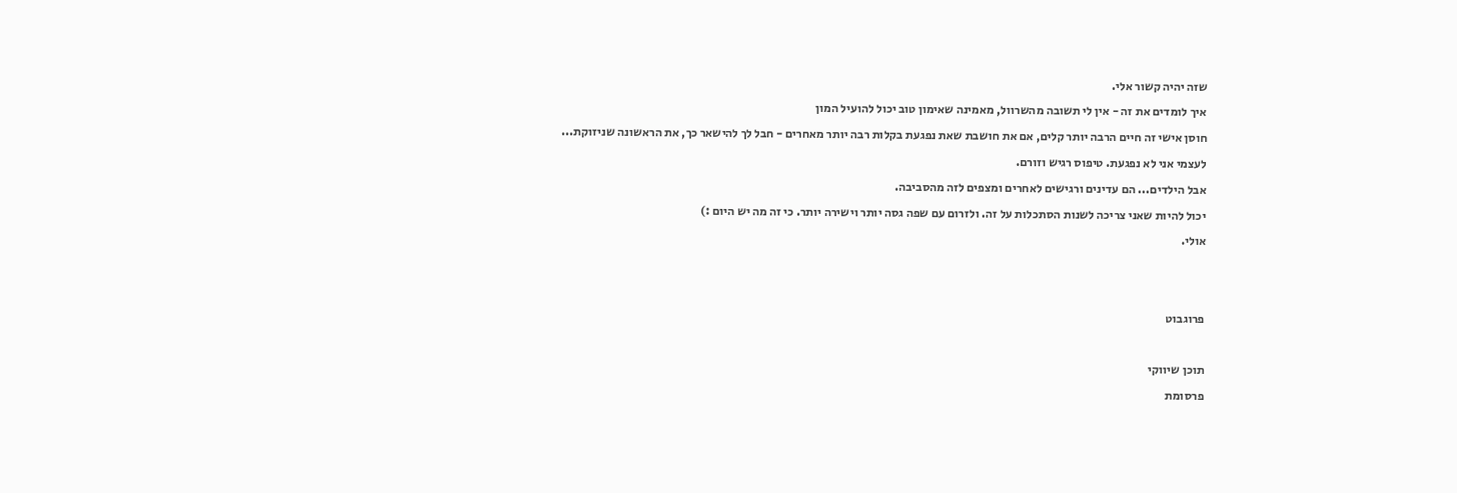שזה יהיה קשור אלי.
איך לומדים את זה - אין לי תשובה מהשרוול, מאמינה שאימון טוב יכול להועיל המון
חוסן אישי זה חיים הרבה יותר קלים, אם את חושבת שאת נפגעת בקלות רבה יותר מאחרים - חבל לך להישאר כך, את הראשונה שניזוקת...
לעצמי אני לא נפגעת. טיפוס רגיש וזורם.
אבל הילדים... הם עדינים ורגישים לאחרים ומצפים לזה מהסביבה.
יכול להיות שאני צריכה לשנות הסתכלות על זה. ולזרום עם שפה גסה יותר וישירה יותר. כי זה מה יש היום :)
אולי.


פרוגבוט

תוכן שיווקי
פרסומת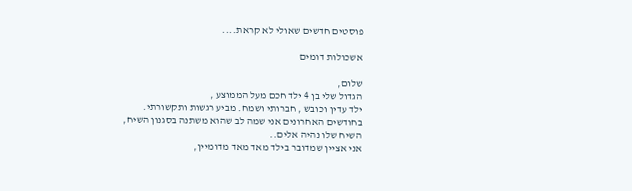פוסטים חדשים שאולי לא קראת....

אשכולות דומים

שלום,
הגדול שלי בן 4 ילד חכם מעל הממוצע ,
ילד עדין וכובש , חברותי ושמח. מביע רגשות ותקשורתי.
בחודשים האחרונים אני שמה לב שהוא משתנה בסגנון השיח,
השיח שלו נהיה אלים..
אני אציין שמדובר בילד מאד מאד מדומיין,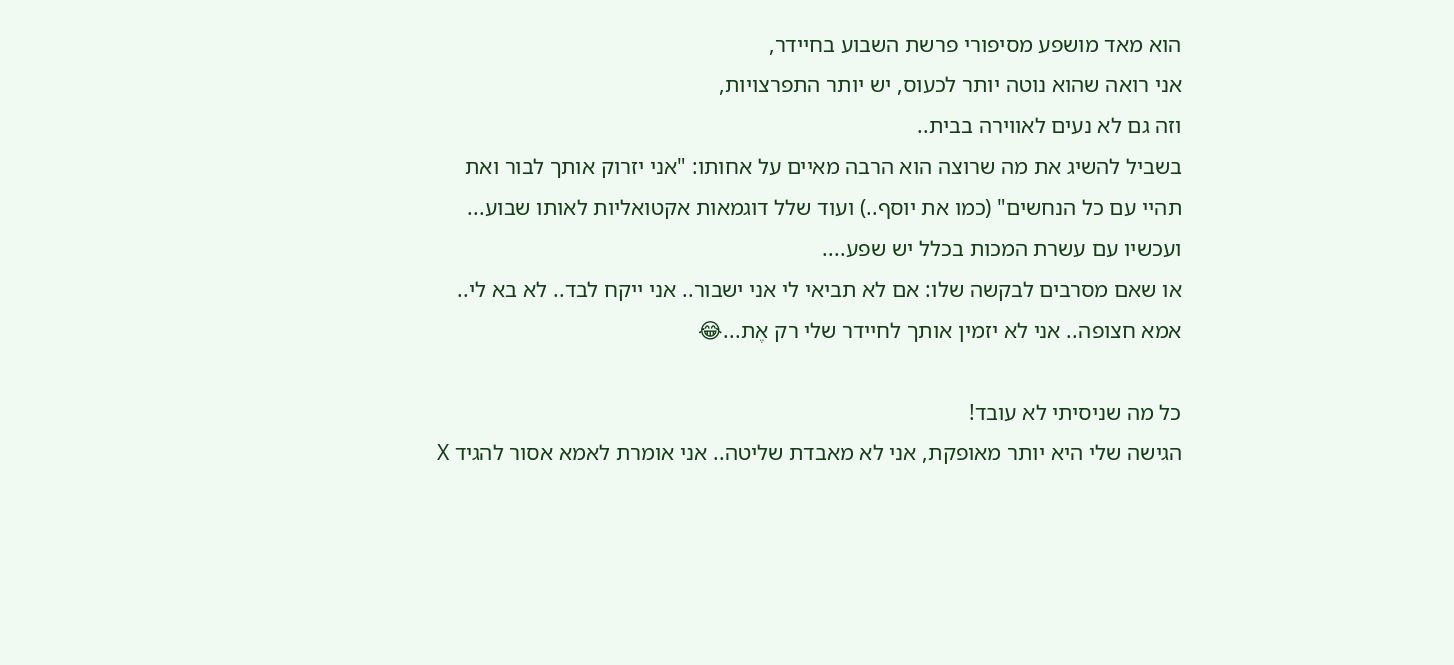הוא מאד מושפע מסיפורי פרשת השבוע בחיידר,
אני רואה שהוא נוטה יותר לכעוס, יש יותר התפרצויות,
וזה גם לא נעים לאווירה בבית..
בשביל להשיג את מה שרוצה הוא הרבה מאיים על אחותו: "אני יזרוק אותך לבור ואת תהיי עם כל הנחשים" (כמו את יוסף..) ועוד שלל דוגמאות אקטואליות לאותו שבוע... ועכשיו עם עשרת המכות בכלל יש שפע....
או שאם מסרבים לבקשה שלו: אם לא תביאי לי אני ישבור.. אני ייקח לבד.. לא בא לי.. אמא חצופה.. אני לא יזמין אותך לחיידר שלי רק אֶת...😂

כל מה שניסיתי לא עובד!
הגישה שלי היא יותר מאופקת, אני לא מאבדת שליטה.. אני אומרת לאמא אסור להגיד X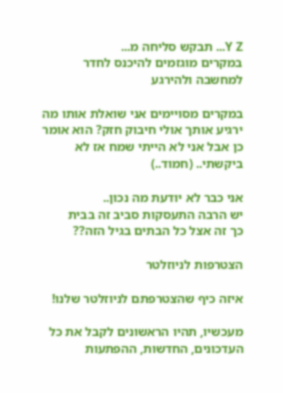Y Z... תבקש סליחה מ...
במקרים מוגזמים להיכנס לחדר למחשבה ולהירגע

במקרים מסויימים אני שואלת אותו מה ירגיע אותך אולי חיבוק חזק? הוא אומר כן אבל אני לא הייתי שמח אז לא ביקשתי.. (חמוד..)

אני כבר לא יודעת מה נכון..
יש הרבה התעסקות סביב זה בבית
כך זה אצל כל הבתים בגיל הזה??

הצטרפות לניוזלטר

איזה כיף שהצטרפתם לניוזלטר שלנו!

מעכשיו, תהיו הראשונים לקבל את כל העדכונים, החדשות, ההפתעות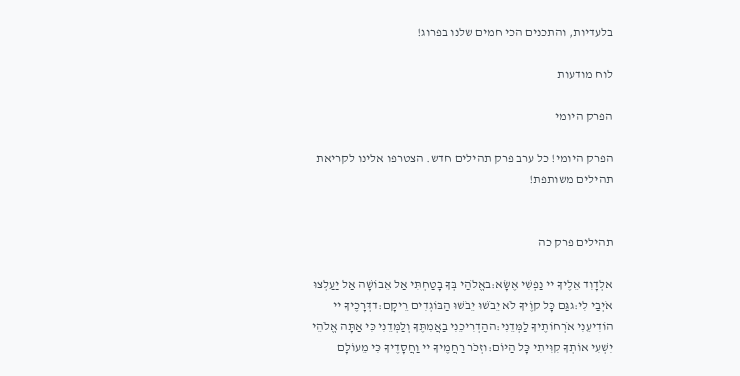בלעדיות, והתכנים הכי חמים שלנו בפרוג!

לוח מודעות

הפרק היומי

הפרק היומי! כל ערב פרק תהילים חדש. הצטרפו אלינו לקריאת תהילים משותפת!


תהילים פרק כה

אלְדָוִד אֵלֶיךָ יי נַפְשִׁי אֶשָּׂא:באֱלֹהַי בְּךָ בָטַחְתִּי אַל אֵבוֹשָׁה אַל יַעַלְצוּ אֹיְבַי לִי:גגַּם כָּל קוֶֹיךָ לֹא יֵבֹשׁוּ יֵבֹשׁוּ הַבּוֹגְדִים רֵיקָם:דדְּרָכֶיךָ יי הוֹדִיעֵנִי אֹרְחוֹתֶיךָ לַמְּדֵנִי:ההַדְרִיכֵנִי בַאֲמִתֶּךָ וְלַמְּדֵנִי כִּי אַתָּה אֱלֹהֵי יִשְׁעִי אוֹתְךָ קִוִּיתִי כָּל הַיּוֹם:וזְכֹר רַחֲמֶיךָ יי וַחֲסָדֶיךָ כִּי מֵעוֹלָם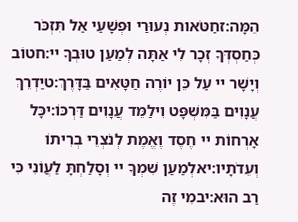הֵמָּה:זחַטֹּאות נְעוּרַי וּפְשָׁעַי אַל תִּזְכֹּר כְּחַסְדְּךָ זְכָר לִי אַתָּה לְמַעַן טוּבְךָ יי:חטוֹב וְיָשָׁר יי עַל כֵּן יוֹרֶה חַטָּאִים בַּדָּרֶךְ:טיַדְרֵךְ עֲנָוִים בַּמִּשְׁפָּט וִילַמֵּד עֲנָוִים דַּרְכּוֹ:יכָּל אָרְחוֹת יי חֶסֶד וֶאֱמֶת לְנֹצְרֵי בְרִיתוֹ וְעֵדֹתָיו:יאלְמַעַן שִׁמְךָ יי וְסָלַחְתָּ לַעֲוֹנִי כִּי רַב הוּא:יבמִי זֶה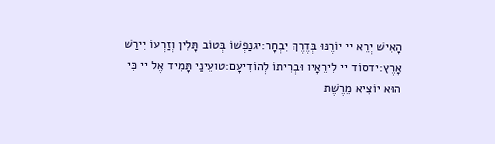הָאִישׁ יְרֵא יי יוֹרֶנּוּ בְּדֶרֶךְ יִבְחָר:יגנַפְשׁוֹ בְּטוֹב תָּלִין וְזַרְעוֹ יִירַשׁ אָרֶץ:ידסוֹד יי לִירֵאָיו וּבְרִיתוֹ לְהוֹדִיעָם:טועֵינַי תָּמִיד אֶל יי כִּי הוּא יוֹצִיא מֵרֶשֶׁת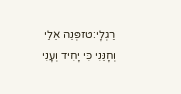רַגְלָי:טזפְּנֵה אֵלַי וְחָנֵּנִי כִּי יָחִיד וְעָנִי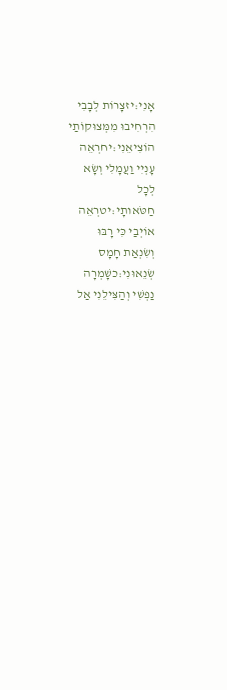אָנִי:יזצָרוֹת לְבָבִי הִרְחִיבוּ מִמְּצוּקוֹתַי הוֹצִיאֵנִי:יחרְאֵה עָנְיִי וַעֲמָלִי וְשָׂא לְכָל חַטֹּאותָי:יטרְאֵה אוֹיְבַי כִּי רָבּוּ וְשִׂנְאַת חָמָס שְׂנֵאוּנִי:כשָׁמְרָה נַפְשִׁי וְהַצִּילֵנִי אַל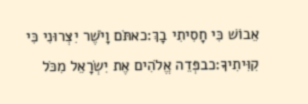אֵבוֹשׁ כִּי חָסִיתִי בָךְ:כאתֹּם וָיֹשֶׁר יִצְּרוּנִי כִּי קִוִּיתִיךָ:כבפְּדֵה אֱלֹהִים אֶת יִשְׂרָאֵל מִכֹּל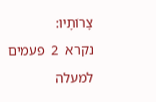צָרוֹתָיו:
נקרא  2  פעמים
למעלה